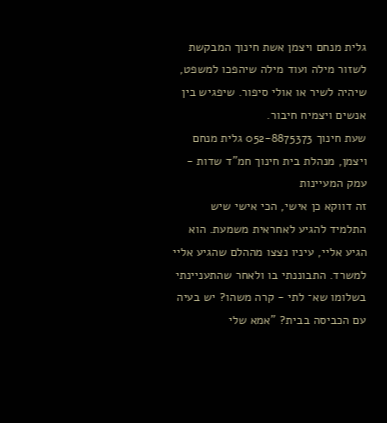גלית מנחם ויצמן אשת חינוך המבקשת לשזור מילה ועוד מילה שיהפכו למשפט, שיהיה לשיר או אולי סיפור. שיפגיש בין אנשים ויצמיח חיבור.
שעת חינוך 052-8875373 גלית מנחם ויצמן, מנהלת בית חינוך חמ"ד שדות - עמק המעיינות
זה דווקא כן אישי, הכי אישי שיש
התלמיד להגיע לאחראית משמעת. הוא הגיע אליי, עיניו נצצו מההלם שהגיע אליי למשרד. התבוננתי בו ולאחר שהתעניינתי בשלומו שא־ לתי - קרה משהו? יש בעיה עם הכביסה בבית? "אמא שלי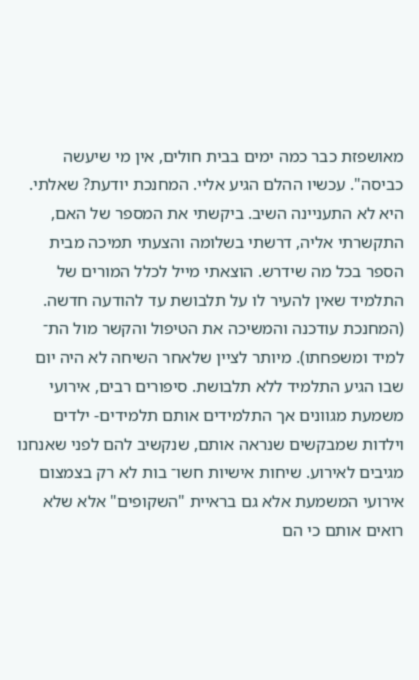מאושפזת כבר כמה ימים בבית חולים, אין מי שיעשה כביסה". עכשיו ההלם הגיע אליי. המחנכת יודעת? שאלתי. היא לא התעניינה השיב. ביקשתי את המספר של האם, התקשרתי אליה, דרשתי בשלומה והצעתי תמיכה מבית הספר בכל מה שידרש. הוצאתי מייל לכלל המורים של התלמיד שאין להעיר לו על תלבושת עד להודעה חדשה. (המחנכת עודכנה והמשיכה את הטיפול והקשר מול הת־ למיד ומשפחתו). מיותר לציין שלאחר השיחה לא היה יום שבו הגיע התלמיד ללא תלבושת. סיפורים רבים, אירועי משמעת מגוונים אך התלמידים אותם תלמידים- ילדים וילדות שמבקשים שנראה אותם, שנקשיב להם לפני שאנחנו מגיבים לאירוע. שיחות אישיות חשו־ בות לא רק בצמצום אירועי המשמעת אלא גם בראיית "השקופים" אלא שלא רואים אותם כי הם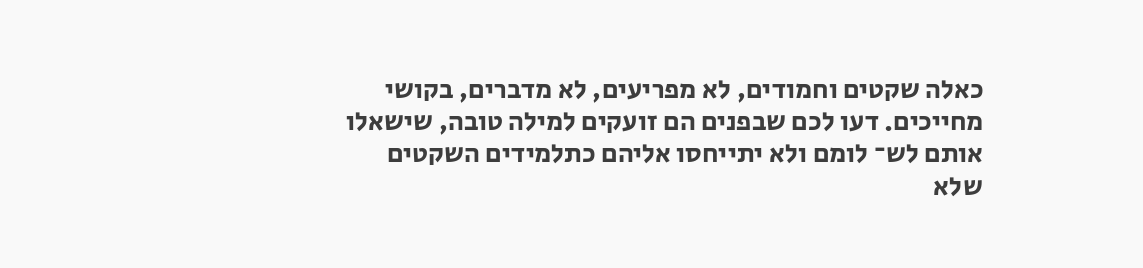כאלה שקטים וחמודים, לא מפריעים, לא מדברים, בקושי מחייכים. דעו לכם שבפנים הם זועקים למילה טובה, שישאלו אותם לש־ לומם ולא יתייחסו אליהם כתלמידים השקטים שלא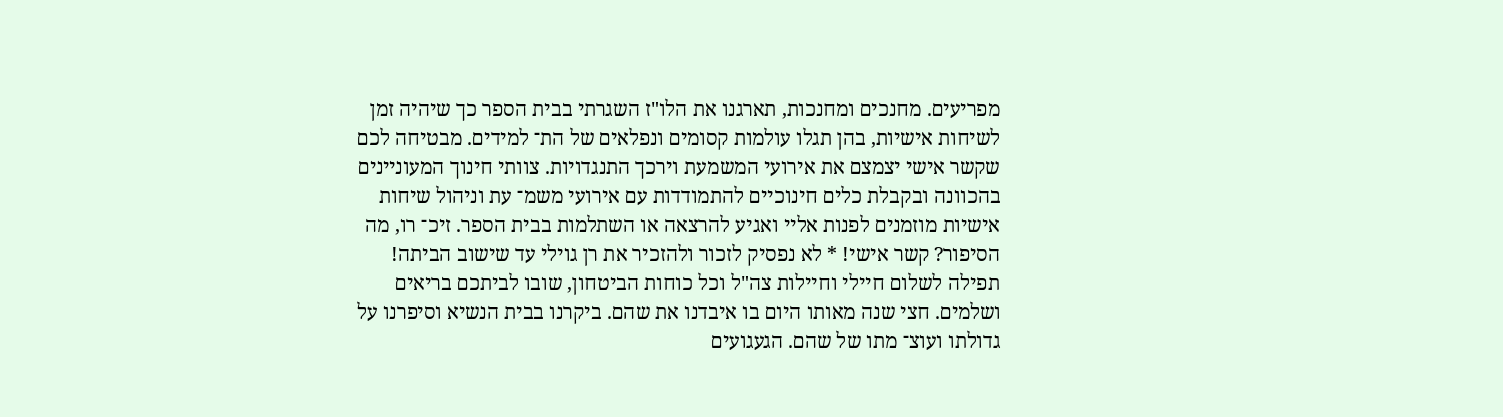מפריעים. מחנכים ומחנכות, תארגנו את הלו"ז השגרתי בבית הספר כך שיהיה זמן לשיחות אישיות, בהן תגלו עולמות קסומים ונפלאים של הת־ למידים. מבטיחה לכם שקשר אישי יצמצם את אירועי המשמעת וירכך התנגדויות. צוותי חינוך המעוניינים בהכוונה ובקבלת כלים חינוכיים להתמודדות עם אירועי משמ־ עת וניהול שיחות אישיות מוזמנים לפנות אליי ואגיע להרצאה או השתלמות בבית הספר. זיכ־ רו, מה הסיפור? קשר אישי! * לא נפסיק לזכור ולהזכיר את רן גוילי עד שישוב הביתה! תפילה לשלום חיילי וחיילות צה"ל וכל כוחות הביטחון, שובו לביתכם בריאים ושלמים. חצי שנה מאותו היום בו איבדנו את שהם. ביקרנו בבית הנשיא וסיפרנו על גדולתו ועוצ־ מתו של שהם. הגעגועים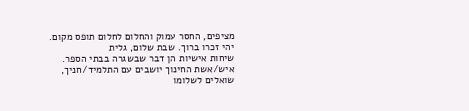מציפים, החסר עמוק והחלום לחלום תופס מקום. יהי זכרו ברוך. שבת שלום, גלית
שיחות אישיות הן דבר שבשגרה בבתי הספר. איש/אשת החינוך יושבים עם התלמיד/חניך, שואלים לשלומו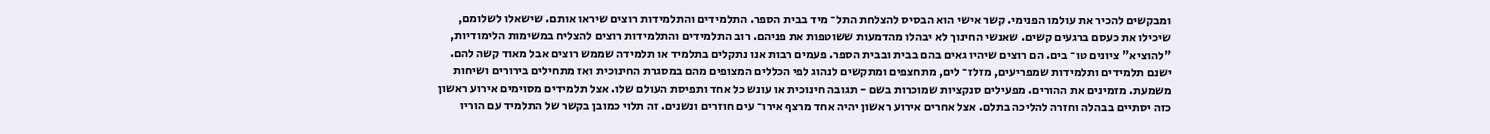ומבקשים להכיר את עולמו הפנימי. קשר אישי הוא הבסיס להצלחת התל־ מיד בבית הספר. התלמידים והתלמידות רוצים שיראו אותם. שישאלו לשלומם, שיכילו את כעסם ברגעים קשים. שאנשי החינוך לא יבהלו מהדמעות ששוטפות את פניהם. רוב התלמידים והתלמידות רוצים להצליח במשימות הלימודיות, "להוציא" ציונים טו־ בים. הם רוצים שיהיו גאים בהם בבית ובבית הספר. פעמים רבות אנו נתקלים בתלמיד או תלמידה שממש רוצים אבל מאוד קשה להם. ישנם תלמידים ותלמידות שמפריעים, מזלז־ לים, מתחצפים ומתקשים לנהוג לפי הכללים המצופים מהם במסגרת החינוכית ואז מתחילים בירורים ושיחות משמעת. מזמינים את ההורים. מפעילים סנקציות שמוכרות בשם - תגובה חינוכית או עונש כל אחד ותפיסת העולם שלו. אצל תלמידים מסוימים אירוע ראשון כזה יסתיים בבהלה וחזרה להליכה בתלם. אצל אחרים אירוע ראשון יהיה אחד מרצף אירו־ עים חוזרים ונשנים. זה תלוי כמובן בקשר של התלמיד עם הוריו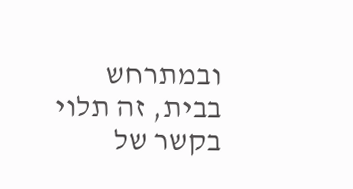ובמתרחש בבית, זה תלוי בקשר של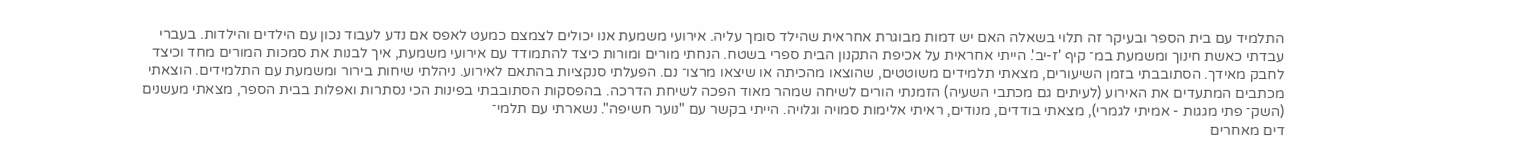התלמיד עם בית הספר ובעיקר זה תלוי בשאלה האם יש דמות מבוגרת אחראית שהילד סומך עליה. אירועי משמעת אנו יכולים לצמצם כמעט לאפס אם נדע לעבוד נכון עם הילדים והילדות. בעברי עבדתי כאשת חינוך ומשמעת במ־ קיף 'ז-יב'. הייתי אחראית על אכיפת התקנון הבית ספרי בשטח. הנחתי מורים ומורות כיצד להתמודד עם אירועי משמעת, איך לבנות את סמכות המורים מחד וכיצד לחבק מאידך. הסתובבתי בזמן השיעורים, מצאתי תלמידים משוטטים, שהוצאו מהכיתה או שיצאו מרצו־ נם. הפעלתי סנקציות בהתאם לאירוע. ניהלתי שיחות בירור ומשמעת עם התלמידים. הוצאתי מכתבים המתעדים את האירוע (לעיתים גם מכתבי השעיה) הזמנתי הורים לשיחה שמהר מאוד הפכה לשיחת הדרכה. בהפסקות הסתובבתי בפינות הכי נסתרות ואפלות בבית הספר, מצאתי מעשנים (השק־ פתי מגגות - אמיתי לגמרי), מצאתי בודדים, מנודים, ראיתי אלימות סמויה וגלויה. הייתי בקשר עם "נוער חשיפה". נשארתי עם תלמי־
דים מאחרים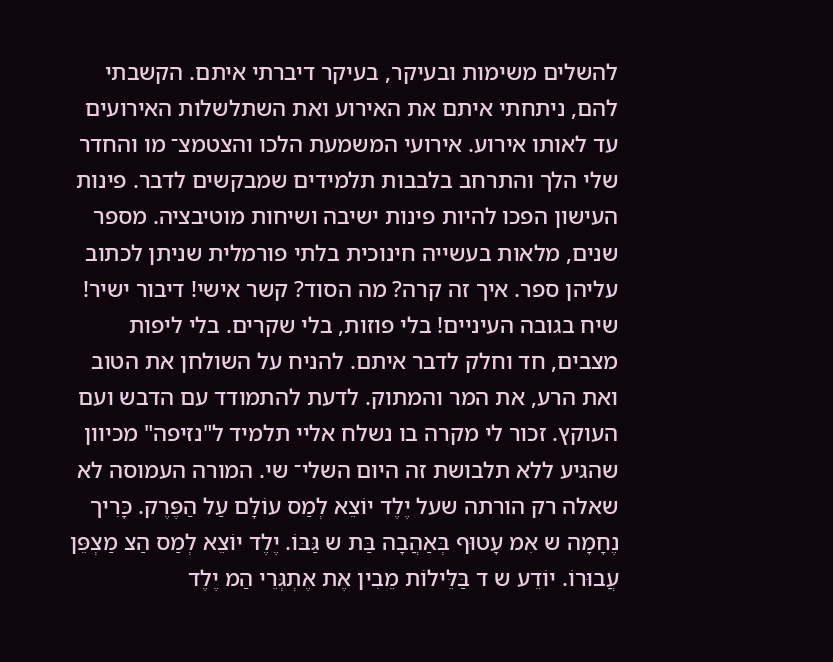להשלים משימות ובעיקר, בעיקר דיברתי איתם. הקשבתי להם, ניתחתי איתם את האירוע ואת השתלשלות האירועים עד לאותו אירוע. אירועי המשמעת הלכו והצטמצ־ מו והחדר שלי הלך והתרחב בלבבות תלמידים שמבקשים לדבר. פינות העישון הפכו להיות פינות ישיבה ושיחות מוטיבציה. מספר שנים, מלאות בעשייה חינוכית בלתי פורמלית שניתן לכתוב עליהן ספר. איך זה קרה? מה הסוד? קשר אישי! דיבור ישיר! שיח בגובה העיניים! בלי פוזות, בלי שקרים. בלי ליפות מצבים, חד וחלק לדבר איתם. להניח על השולחן את הטוב ואת הרע, את המר והמתוק. לדעת להתמודד עם הדבש ועם העוקץ. זכור לי מקרה בו נשלח אליי תלמיד ל"נזיפה" מכיוון שהגיע ללא תלבושת זה היום השלי־ שי. המורה העמוסה לא שאלה רק הורתה שעל יֶלֶד יוֹצֵא לְמַס עוֹלָם עַל הַפֶּרֶק. כָּרִיך נֶחָמָה ש אִמ עָטוּף בְּאַהֲבָה בַּת ש גַּבּוֹ. יֶלֶד יוֹצֵא לְמַס הַצ מַצְפֵּן עֲבוּרוֹ. יוֹדֵע ש ד בַּלֵּילוֹת מֵבִין אֶת אֶתְגְּרֵי הַמ יֶלֶד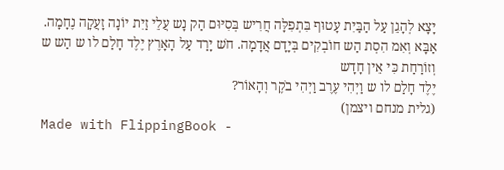יָצָא לְהָגֵן עַל הַבַּיִת עָטוּף בִּתְפִלָּה חֲרִיש בְּסִיּוּם הַק נָש עֲלֵי זַיִת יוֹנָה זָעֲקָה נֶחָמָה. אַבָּא וְאִמ הִסְת הַש חוֹבְקִים בְּיָדָם אֲדָמָה. חֹש יָרַד עַל הָאָרֶץ יֶלֶד חָלַם לו ש הַש ש וְזוֹרַחַת כִּי אֵין חָדָש
יֶלֶד חָלַם לו ש וַיְהִי עֶרֶב וַיְהִי בֹקֶר וְהָאוֹר?
(גלית מנחם ויצמן)
Made with FlippingBook -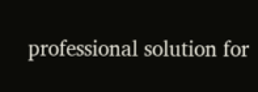professional solution for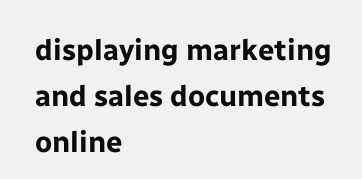displaying marketing and sales documents online